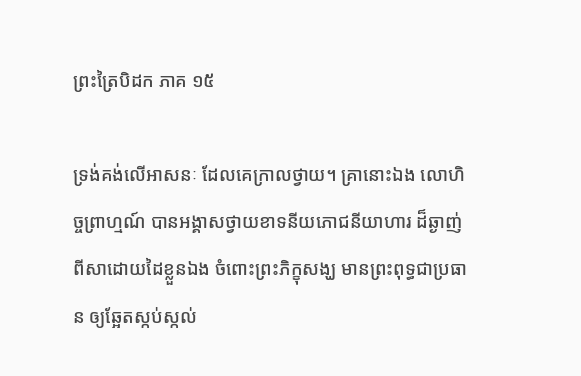ព្រះត្រៃបិដក ភាគ ១៥

ទ្រង់គង់លើអាសនៈ ដែលគេក្រាលថ្វាយ។ គ្រានោះឯង លោហិច្ចព្រាហ្មណ៍ បានអង្គាសថ្វាយខាទនីយភោជនីយាហារ ដ៏ឆ្ងាញ់ពីសាដោយដៃខ្លួនឯង ចំពោះព្រះភិក្ខុសង្ឃ មានព្រះពុទ្ធជាប្រធាន ឲ្យឆ្អែតស្កប់ស្កល់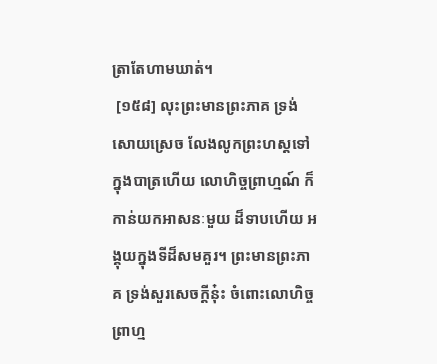ត្រាតែហាមឃាត់។
 [១៥៨] លុះព្រះមានព្រះភាគ ទ្រង់សោយស្រេច លែងលូកព្រះហស្តទៅក្នុងបាត្រហើយ លោហិច្ចព្រាហ្មណ៍ ក៏កាន់យកអាសនៈមួយ ដ៏ទាបហើយ អង្គុយក្នុងទីដ៏សមគួរ។ ព្រះមានព្រះភាគ ទ្រង់សួរសេចក្តីនុ៎ះ ចំពោះលោហិច្ចព្រាហ្ម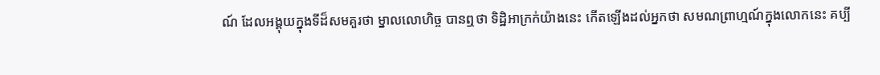ណ៍ ដែលអង្គុយក្នុងទីដ៏សមគួរថា ម្នាលលោហិច្ច បានឮថា ទិដ្ឋិអាក្រក់យ៉ាងនេះ កើតឡើងដល់អ្នកថា សមណព្រាហ្មណ៍ក្នុងលោកនេះ គប្បី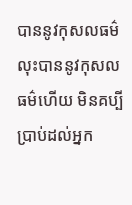បាននូវកុសលធម៌ លុះបាននូវកុសលធម៌ហើយ មិនគប្បីប្រាប់ដល់អ្នក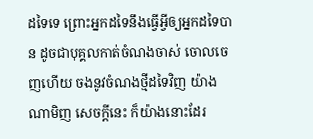ដទៃទេ ព្រោះអ្នកដទៃនឹងធ្វើអ្វីឲ្យអ្នកដទៃបាន ដូចជាបុគ្គលកាត់ចំណងចាស់ ចោលចេញហើយ ចងនូវចំណងថ្មីដទៃវិញ យ៉ាងណាមិញ សេចក្តីនេះ ក៏យ៉ាងនោះដែរ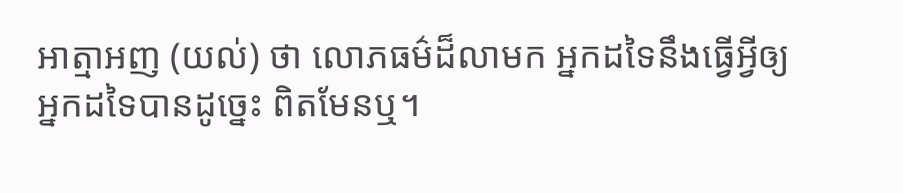អាត្មាអញ (យល់) ថា លោភធម៌ដ៏លាមក អ្នកដទៃនឹងធ្វើអ្វីឲ្យអ្នកដទៃបានដូច្នេះ ពិតមែនឬ។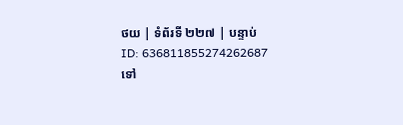ថយ | ទំព័រទី ២២៧ | បន្ទាប់
ID: 636811855274262687
ទៅ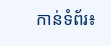កាន់ទំព័រ៖